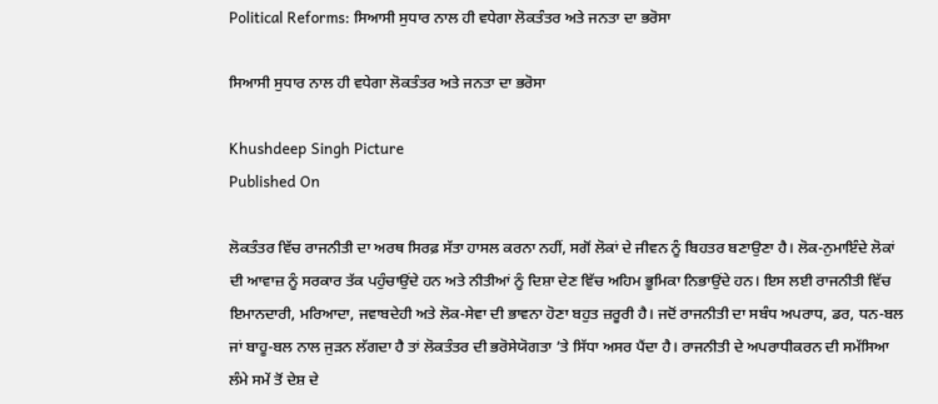Political Reforms: ਸਿਆਸੀ ਸੁਧਾਰ ਨਾਲ ਹੀ ਵਧੇਗਾ ਲੋਕਤੰਤਰ ਅਤੇ ਜਨਤਾ ਦਾ ਭਰੋਸਾ

ਸਿਆਸੀ ਸੁਧਾਰ ਨਾਲ ਹੀ ਵਧੇਗਾ ਲੋਕਤੰਤਰ ਅਤੇ ਜਨਤਾ ਦਾ ਭਰੋਸਾ

Khushdeep Singh Picture
Published On

ਲੋਕਤੰਤਰ ਵਿੱਚ ਰਾਜਨੀਤੀ ਦਾ ਅਰਥ ਸਿਰਫ਼ ਸੱਤਾ ਹਾਸਲ ਕਰਨਾ ਨਹੀਂ, ਸਗੋਂ ਲੋਕਾਂ ਦੇ ਜੀਵਨ ਨੂੰ ਬਿਹਤਰ ਬਣਾਉਣਾ ਹੈ। ਲੋਕ-ਨੁਮਾਇੰਦੇ ਲੋਕਾਂ ਦੀ ਆਵਾਜ਼ ਨੂੰ ਸਰਕਾਰ ਤੱਕ ਪਹੁੰਚਾਉਂਦੇ ਹਨ ਅਤੇ ਨੀਤੀਆਂ ਨੂੰ ਦਿਸ਼ਾ ਦੇਣ ਵਿੱਚ ਅਹਿਮ ਭੂਮਿਕਾ ਨਿਭਾਉਂਦੇ ਹਨ। ਇਸ ਲਈ ਰਾਜਨੀਤੀ ਵਿੱਚ ਇਮਾਨਦਾਰੀ, ਮਰਿਆਦਾ, ਜਵਾਬਦੇਹੀ ਅਤੇ ਲੋਕ-ਸੇਵਾ ਦੀ ਭਾਵਨਾ ਹੋਣਾ ਬਹੁਤ ਜ਼ਰੂਰੀ ਹੈ। ਜਦੋਂ ਰਾਜਨੀਤੀ ਦਾ ਸਬੰਧ ਅਪਰਾਧ, ਡਰ, ਧਨ-ਬਲ ਜਾਂ ਬਾਹੂ-ਬਲ ਨਾਲ ਜੁੜਨ ਲੱਗਦਾ ਹੈ ਤਾਂ ਲੋਕਤੰਤਰ ਦੀ ਭਰੋਸੇਯੋਗਤਾ ’ਤੇ ਸਿੱਧਾ ਅਸਰ ਪੈਂਦਾ ਹੈ। ਰਾਜਨੀਤੀ ਦੇ ਅਪਰਾਧੀਕਰਨ ਦੀ ਸਮੱਸਿਆ ਲੰਮੇ ਸਮੇਂ ਤੋਂ ਦੇਸ਼ ਦੇ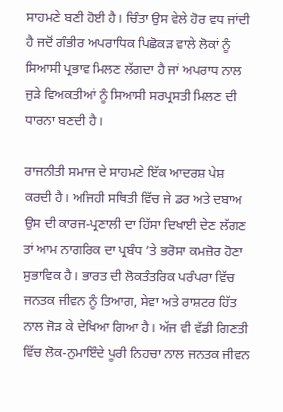ਸਾਹਮਣੇ ਬਣੀ ਹੋਈ ਹੈ। ਚਿੰਤਾ ਉਸ ਵੇਲੇ ਹੋਰ ਵਧ ਜਾਂਦੀ ਹੈ ਜਦੋਂ ਗੰਭੀਰ ਅਪਰਾਧਿਕ ਪਿਛੋਕੜ ਵਾਲੇ ਲੋਕਾਂ ਨੂੰ ਸਿਆਸੀ ਪ੍ਰਭਾਵ ਮਿਲਣ ਲੱਗਦਾ ਹੈ ਜਾਂ ਅਪਰਾਧ ਨਾਲ ਜੁੜੇ ਵਿਅਕਤੀਆਂ ਨੂੰ ਸਿਆਸੀ ਸਰਪ੍ਰਸਤੀ ਮਿਲਣ ਦੀ ਧਾਰਨਾ ਬਣਦੀ ਹੈ।

ਰਾਜਨੀਤੀ ਸਮਾਜ ਦੇ ਸਾਹਮਣੇ ਇੱਕ ਆਦਰਸ਼ ਪੇਸ਼ ਕਰਦੀ ਹੈ। ਅਜਿਹੀ ਸਥਿਤੀ ਵਿੱਚ ਜੇ ਡਰ ਅਤੇ ਦਬਾਅ ਉਸ ਦੀ ਕਾਰਜ-ਪ੍ਰਣਾਲੀ ਦਾ ਹਿੱਸਾ ਦਿਖਾਈ ਦੇਣ ਲੱਗਣ ਤਾਂ ਆਮ ਨਾਗਰਿਕ ਦਾ ਪ੍ਰਬੰਧ ’ਤੇ ਭਰੋਸਾ ਕਮਜ਼ੋਰ ਹੋਣਾ ਸੁਭਾਵਿਕ ਹੈ। ਭਾਰਤ ਦੀ ਲੋਕਤੰਤਰਿਕ ਪਰੰਪਰਾ ਵਿੱਚ ਜਨਤਕ ਜੀਵਨ ਨੂੰ ਤਿਆਗ, ਸੇਵਾ ਅਤੇ ਰਾਸ਼ਟਰ ਹਿੱਤ ਨਾਲ ਜੋੜ ਕੇ ਦੇਖਿਆ ਗਿਆ ਹੈ। ਅੱਜ ਵੀ ਵੱਡੀ ਗਿਣਤੀ ਵਿੱਚ ਲੋਕ-ਨੁਮਾਇੰਦੇ ਪੂਰੀ ਨਿਹਚਾ ਨਾਲ ਜਨਤਕ ਜੀਵਨ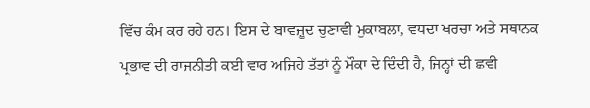ਵਿੱਚ ਕੰਮ ਕਰ ਰਹੇ ਹਨ। ਇਸ ਦੇ ਬਾਵਜ਼ੂਦ ਚੁਣਾਵੀ ਮੁਕਾਬਲਾ, ਵਧਦਾ ਖਰਚਾ ਅਤੇ ਸਥਾਨਕ ਪ੍ਰਭਾਵ ਦੀ ਰਾਜਨੀਤੀ ਕਈ ਵਾਰ ਅਜਿਹੇ ਤੱਤਾਂ ਨੂੰ ਮੌਕਾ ਦੇ ਦਿੰਦੀ ਹੈ, ਜਿਨ੍ਹਾਂ ਦੀ ਛਵੀ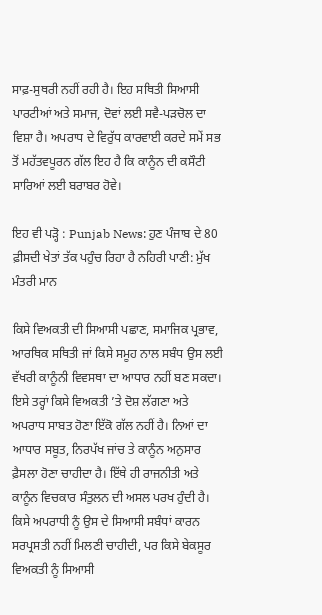ਸਾਫ਼-ਸੁਥਰੀ ਨਹੀਂ ਰਹੀ ਹੈ। ਇਹ ਸਥਿਤੀ ਸਿਆਸੀ ਪਾਰਟੀਆਂ ਅਤੇ ਸਮਾਜ, ਦੋਵਾਂ ਲਈ ਸਵੈ-ਪੜਚੋਲ ਦਾ ਵਿਸ਼ਾ ਹੈ। ਅਪਰਾਧ ਦੇ ਵਿਰੁੱਧ ਕਾਰਵਾਈ ਕਰਦੇ ਸਮੇਂ ਸਭ ਤੋਂ ਮਹੱਤਵਪੂਰਨ ਗੱਲ ਇਹ ਹੈ ਕਿ ਕਾਨੂੰਨ ਦੀ ਕਸੌਟੀ ਸਾਰਿਆਂ ਲਈ ਬਰਾਬਰ ਹੋਵੇ।

ਇਹ ਵੀ ਪੜ੍ਹੋ : Punjab News: ਹੁਣ ਪੰਜਾਬ ਦੇ 80 ਫ਼ੀਸਦੀ ਖੇਤਾਂ ਤੱਕ ਪਹੁੰਚ ਰਿਹਾ ਹੈ ਨਹਿਰੀ ਪਾਣੀ: ਮੁੱਖ ਮੰਤਰੀ ਮਾਨ

ਕਿਸੇ ਵਿਅਕਤੀ ਦੀ ਸਿਆਸੀ ਪਛਾਣ, ਸਮਾਜਿਕ ਪ੍ਰਭਾਵ, ਆਰਥਿਕ ਸਥਿਤੀ ਜਾਂ ਕਿਸੇ ਸਮੂਹ ਨਾਲ ਸਬੰਧ ਉਸ ਲਈ ਵੱਖਰੀ ਕਾਨੂੰਨੀ ਵਿਵਸਥਾ ਦਾ ਆਧਾਰ ਨਹੀਂ ਬਣ ਸਕਦਾ। ਇਸੇ ਤਰ੍ਹਾਂ ਕਿਸੇ ਵਿਅਕਤੀ ’ਤੇ ਦੋਸ਼ ਲੱਗਣਾ ਅਤੇ ਅਪਰਾਧ ਸਾਬਤ ਹੋਣਾ ਇੱਕੋ ਗੱਲ ਨਹੀਂ ਹੈ। ਨਿਆਂ ਦਾ ਆਧਾਰ ਸਬੂਤ, ਨਿਰਪੱਖ ਜਾਂਚ ਤੇ ਕਾਨੂੰਨ ਅਨੁਸਾਰ ਫ਼ੈਸਲਾ ਹੋਣਾ ਚਾਹੀਦਾ ਹੈ। ਇੱਥੇ ਹੀ ਰਾਜਨੀਤੀ ਅਤੇ ਕਾਨੂੰਨ ਵਿਚਕਾਰ ਸੰਤੁਲਨ ਦੀ ਅਸਲ ਪਰਖ ਹੁੰਦੀ ਹੈ। ਕਿਸੇ ਅਪਰਾਧੀ ਨੂੰ ਉਸ ਦੇ ਸਿਆਸੀ ਸਬੰਧਾਂ ਕਾਰਨ ਸਰਪ੍ਰਸਤੀ ਨਹੀਂ ਮਿਲਣੀ ਚਾਹੀਦੀ, ਪਰ ਕਿਸੇ ਬੇਕਸੂਰ ਵਿਅਕਤੀ ਨੂੰ ਸਿਆਸੀ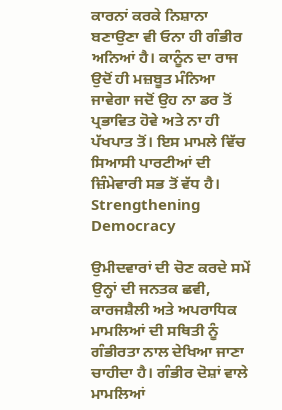ਕਾਰਨਾਂ ਕਰਕੇ ਨਿਸ਼ਾਨਾ ਬਣਾਉਣਾ ਵੀ ਓਨਾ ਹੀ ਗੰਭੀਰ ਅਨਿਆਂ ਹੈ। ਕਾਨੂੰਨ ਦਾ ਰਾਜ ਉਦੋਂ ਹੀ ਮਜ਼ਬੂਤ ਮੰਨਿਆ ਜਾਵੇਗਾ ਜਦੋਂ ਉਹ ਨਾ ਡਰ ਤੋਂ ਪ੍ਰਭਾਵਿਤ ਹੋਵੇ ਅਤੇ ਨਾ ਹੀ ਪੱਖਪਾਤ ਤੋਂ। ਇਸ ਮਾਮਲੇ ਵਿੱਚ ਸਿਆਸੀ ਪਾਰਟੀਆਂ ਦੀ ਜ਼ਿੰਮੇਵਾਰੀ ਸਭ ਤੋਂ ਵੱਧ ਹੈ। Strengthening Democracy

ਉਮੀਦਵਾਰਾਂ ਦੀ ਚੋਣ ਕਰਦੇ ਸਮੇਂ ਉਨ੍ਹਾਂ ਦੀ ਜਨਤਕ ਛਵੀ, ਕਾਰਜਸ਼ੈਲੀ ਅਤੇ ਅਪਰਾਧਿਕ ਮਾਮਲਿਆਂ ਦੀ ਸਥਿਤੀ ਨੂੰ ਗੰਭੀਰਤਾ ਨਾਲ ਦੇਖਿਆ ਜਾਣਾ ਚਾਹੀਦਾ ਹੈ। ਗੰਭੀਰ ਦੋਸ਼ਾਂ ਵਾਲੇ ਮਾਮਲਿਆਂ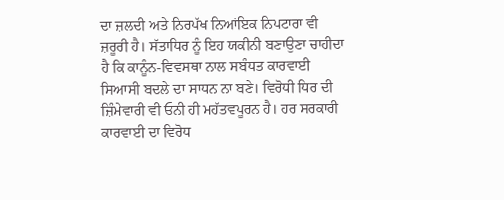ਦਾ ਜ਼ਲਦੀ ਅਤੇ ਨਿਰਪੱਖ ਨਿਆਂਇਕ ਨਿਪਟਾਰਾ ਵੀ ਜ਼ਰੂਰੀ ਹੈ। ਸੱਤਾਧਿਰ ਨੂੰ ਇਹ ਯਕੀਨੀ ਬਣਾਉਣਾ ਚਾਹੀਦਾ ਹੈ ਕਿ ਕਾਨੂੰਨ-ਵਿਵਸਥਾ ਨਾਲ ਸਬੰਧਤ ਕਾਰਵਾਈ ਸਿਆਸੀ ਬਦਲੇ ਦਾ ਸਾਧਨ ਨਾ ਬਣੇ। ਵਿਰੋਧੀ ਧਿਰ ਦੀ ਜ਼ਿੰਮੇਵਾਰੀ ਵੀ ਓਨੀ ਹੀ ਮਹੱਤਵਪੂਰਨ ਹੈ। ਹਰ ਸਰਕਾਰੀ ਕਾਰਵਾਈ ਦਾ ਵਿਰੋਧ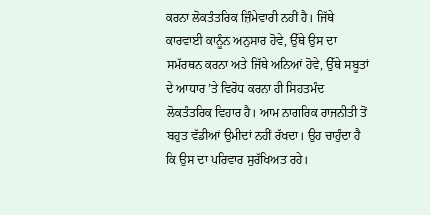ਕਰਨਾ ਲੋਕਤੰਤਰਿਕ ਜ਼ਿੰਮੇਵਾਰੀ ਨਹੀਂ ਹੈ। ਜਿੱਥੇ ਕਾਰਵਾਈ ਕਾਨੂੰਨ ਅਨੁਸਾਰ ਹੋਵੇ, ਉੱਥੇ ਉਸ ਦਾ ਸਮੱਰਥਨ ਕਰਨਾ ਅਤੇ ਜਿੱਥੇ ਅਨਿਆਂ ਹੋਵੇ, ਉੱਥੇ ਸਬੂਤਾਂ ਦੇ ਆਧਾਰ ’ਤੇ ਵਿਰੋਧ ਕਰਨਾ ਹੀ ਸਿਹਤਮੰਦ ਲੋਕਤੰਤਰਿਕ ਵਿਹਾਰ ਹੈ। ਆਮ ਨਾਗਰਿਕ ਰਾਜਨੀਤੀ ਤੋਂ ਬਹੁਤ ਵੱਡੀਆਂ ਉਮੀਦਾਂ ਨਹੀਂ ਰੱਖਦਾ। ਉਹ ਚਾਹੁੰਦਾ ਹੈ ਕਿ ਉਸ ਦਾ ਪਰਿਵਾਰ ਸੁਰੱਖਿਅਤ ਰਹੇ।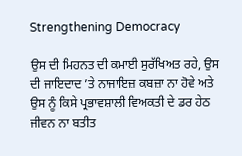Strengthening Democracy

ਉਸ ਦੀ ਮਿਹਨਤ ਦੀ ਕਮਾਈ ਸੁਰੱਖਿਅਤ ਰਹੇ, ਉਸ ਦੀ ਜਾਇਦਾਦ ’ਤੇ ਨਾਜਾਇਜ਼ ਕਬਜ਼ਾ ਨਾ ਹੋਵੇ ਅਤੇ ਉਸ ਨੂੰ ਕਿਸੇ ਪ੍ਰਭਾਵਸ਼ਾਲੀ ਵਿਅਕਤੀ ਦੇ ਡਰ ਹੇਠ ਜੀਵਨ ਨਾ ਬਤੀਤ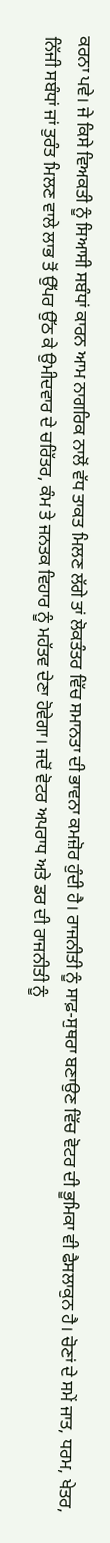ਕਰਨਾ ਪਵੇ। ਜੇ ਕਿਸੇ ਵਿਅਕਤੀ ਨੂੰ ਸਿਆਸੀ ਸਬੰਧਾਂ ਕਾਰਨ ਆਮ ਨਾਗਰਿਕ ਨਾਲੋਂ ਵੱਧ ਤਾਕਤ ਮਿਲਣ ਲੱਗੇ ਤਾਂ ਲੋਕਤੰਤਰ ਵਿੱਚ ਸਮਾਨਤਾ ਦੀ ਭਾਵਨਾ ਕਮਜ਼ੋਰ ਹੁੰਦੀ ਹੈ। ਰਾਜਨੀਤੀ ਨੂੰ ਸਾਫ਼-ਸੁਥਰਾ ਬਣਾਉਣ ਵਿੱਚ ਵੋਟਰ ਦੀ ਭੂਮਿਕਾ ਵੀ ਫੈਸਲਾਕੁਨ ਹੈ। ਚੋਣਾਂ ਦੇ ਸਮੇਂ ਜਾਤ, ਧਰਮ, ਖੇਤਰ, ਨਿੱਜੀ ਸਬੰਧਾਂ ਜਾਂ ਤੁਰੰਤ ਮਿਲਣ ਵਾਲੇ ਲਾਭ ਤੋਂ ਉੱਪਰ ਉੱਠ ਕੇ ਉਮੀਦਵਾਰ ਦੇ ਚਰਿੱਤਰ, ਕੰਮ ਤੇ ਜਨਤਕ ਵਿਹਾਰ ਨੂੰ ਮਹੱਤਵ ਦੇਣਾ ਹੋਵੇਗਾ। ਜਦੋਂ ਵੋਟਰ ਅਪਰਾਧ ਅਤੇ ਡਰ ਦੀ ਰਾਜਨੀਤੀ ਨੂੰ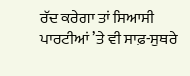ਰੱਦ ਕਰੇਗਾ ਤਾਂ ਸਿਆਸੀ ਪਾਰਟੀਆਂ ’ਤੇ ਵੀ ਸਾਫ਼-ਸੁਥਰੇ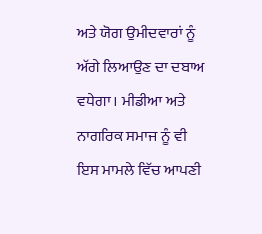ਅਤੇ ਯੋਗ ਉਮੀਦਵਾਰਾਂ ਨੂੰ ਅੱਗੇ ਲਿਆਉਣ ਦਾ ਦਬਾਅ ਵਧੇਗਾ। ਮੀਡੀਆ ਅਤੇ ਨਾਗਰਿਕ ਸਮਾਜ ਨੂੰ ਵੀ ਇਸ ਮਾਮਲੇ ਵਿੱਚ ਆਪਣੀ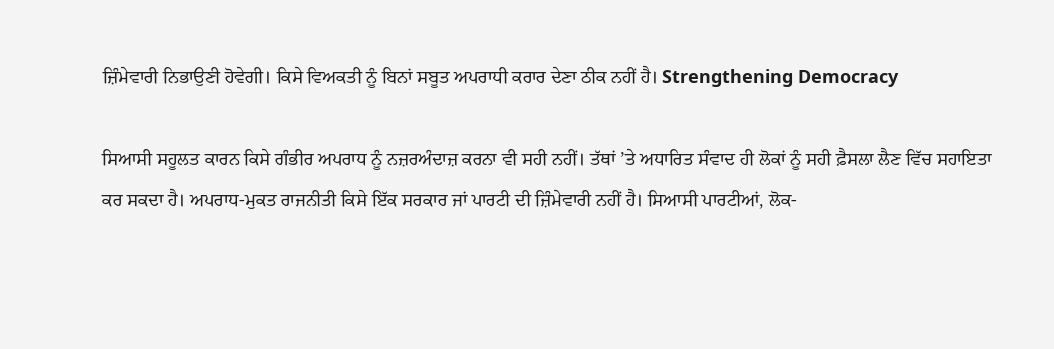ਜ਼ਿੰਮੇਵਾਰੀ ਨਿਭਾਉਣੀ ਹੋਵੇਗੀ। ਕਿਸੇ ਵਿਅਕਤੀ ਨੂੰ ਬਿਨਾਂ ਸਬੂਤ ਅਪਰਾਧੀ ਕਰਾਰ ਦੇਣਾ ਠੀਕ ਨਹੀਂ ਹੈ। Strengthening Democracy

ਸਿਆਸੀ ਸਹੂਲਤ ਕਾਰਨ ਕਿਸੇ ਗੰਭੀਰ ਅਪਰਾਧ ਨੂੰ ਨਜ਼ਰਅੰਦਾਜ਼ ਕਰਨਾ ਵੀ ਸਹੀ ਨਹੀਂ। ਤੱਥਾਂ ’ਤੇ ਅਧਾਰਿਤ ਸੰਵਾਦ ਹੀ ਲੋਕਾਂ ਨੂੰ ਸਹੀ ਫ਼ੈਸਲਾ ਲੈਣ ਵਿੱਚ ਸਹਾਇਤਾ ਕਰ ਸਕਦਾ ਹੈ। ਅਪਰਾਧ-ਮੁਕਤ ਰਾਜਨੀਤੀ ਕਿਸੇ ਇੱਕ ਸਰਕਾਰ ਜਾਂ ਪਾਰਟੀ ਦੀ ਜ਼ਿੰਮੇਵਾਰੀ ਨਹੀਂ ਹੈ। ਸਿਆਸੀ ਪਾਰਟੀਆਂ, ਲੋਕ-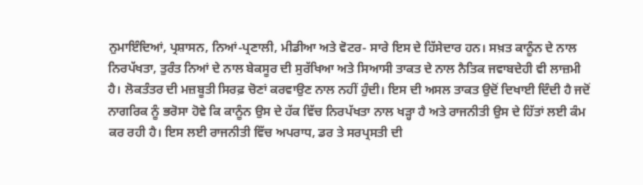ਨੁਮਾਇੰਦਿਆਂ, ਪ੍ਰਸ਼ਾਸਨ, ਨਿਆਂ-ਪ੍ਰਣਾਲੀ, ਮੀਡੀਆ ਅਤੇ ਵੋਟਰ- ਸਾਰੇ ਇਸ ਦੇ ਹਿੱਸੇਦਾਰ ਹਨ। ਸਖ਼ਤ ਕਾਨੂੰਨ ਦੇ ਨਾਲ ਨਿਰਪੱਖਤਾ, ਤੁਰੰਤ ਨਿਆਂ ਦੇ ਨਾਲ ਬੇਕਸੂਰ ਦੀ ਸੁਰੱਖਿਆ ਅਤੇ ਸਿਆਸੀ ਤਾਕਤ ਦੇ ਨਾਲ ਨੈਤਿਕ ਜਵਾਬਦੇਹੀ ਵੀ ਲਾਜ਼ਮੀ ਹੈ। ਲੋਕਤੰਤਰ ਦੀ ਮਜ਼ਬੂਤੀ ਸਿਰਫ਼ ਚੋਣਾਂ ਕਰਵਾਉਣ ਨਾਲ ਨਹੀਂ ਹੁੰਦੀ। ਇਸ ਦੀ ਅਸਲ ਤਾਕਤ ਉਦੋਂ ਦਿਖਾਈ ਦਿੰਦੀ ਹੈ ਜਦੋਂ ਨਾਗਰਿਕ ਨੂੰ ਭਰੋਸਾ ਹੋਵੇ ਕਿ ਕਾਨੂੰਨ ਉਸ ਦੇ ਹੱਕ ਵਿੱਚ ਨਿਰਪੱਖਤਾ ਨਾਲ ਖੜ੍ਹਾ ਹੈ ਅਤੇ ਰਾਜਨੀਤੀ ਉਸ ਦੇ ਹਿੱਤਾਂ ਲਈ ਕੰਮ ਕਰ ਰਹੀ ਹੈ। ਇਸ ਲਈ ਰਾਜਨੀਤੀ ਵਿੱਚ ਅਪਰਾਧ, ਡਰ ਤੇ ਸਰਪ੍ਰਸਤੀ ਦੀ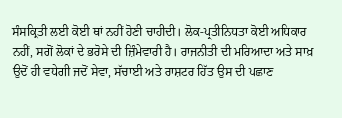ਸੰਸਕ੍ਰਿਤੀ ਲਈ ਕੋਈ ਥਾਂ ਨਹੀਂ ਹੋਣੀ ਚਾਹੀਦੀ। ਲੋਕ-ਪ੍ਰਤੀਨਿਧਤਾ ਕੋਈ ਅਧਿਕਾਰ ਨਹੀਂ, ਸਗੋਂ ਲੋਕਾਂ ਦੇ ਭਰੋਸੇ ਦੀ ਜ਼ਿੰਮੇਵਾਰੀ ਹੈ। ਰਾਜਨੀਤੀ ਦੀ ਮਰਿਆਦਾ ਅਤੇ ਸਾਖ਼ ਉਦੋਂ ਹੀ ਵਧੇਗੀ ਜਦੋਂ ਸੇਵਾ, ਸੱਚਾਈ ਅਤੇ ਰਾਸ਼ਟਰ ਹਿੱਤ ਉਸ ਦੀ ਪਛਾਣ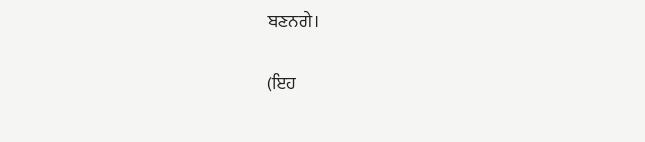ਬਣਨਗੇ।

(ਇਹ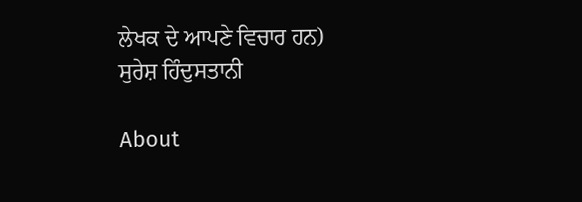ਲੇਖਕ ਦੇ ਆਪਣੇ ਵਿਚਾਰ ਹਨ)
ਸੁਰੇਸ਼ ਹਿੰਦੁਸਤਾਨੀ

About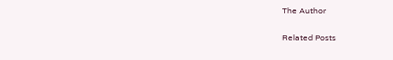The Author

Related Posts